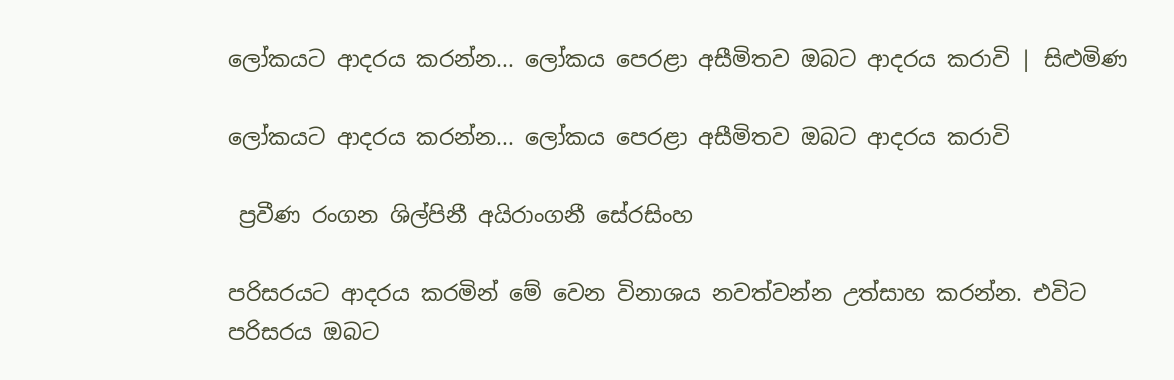ලෝකයට ආදරය කරන්න... ලෝකය පෙරළා අසීමිතව ඔබට ආදරය කරාවි | සිළුමිණ

ලෝකයට ආදරය කරන්න... ලෝකය පෙරළා අසීමිතව ඔබට ආදරය කරාවි

 ප්‍රවීණ රංගන ශිල්පිනී අයිරාංගනී සේරසිංහ

පරිසරයට ආදරය කරමින් මේ වෙන විනාශය නවත්වන්න උත්සාහ කරන්න. එවිට පරිසරය ඔබට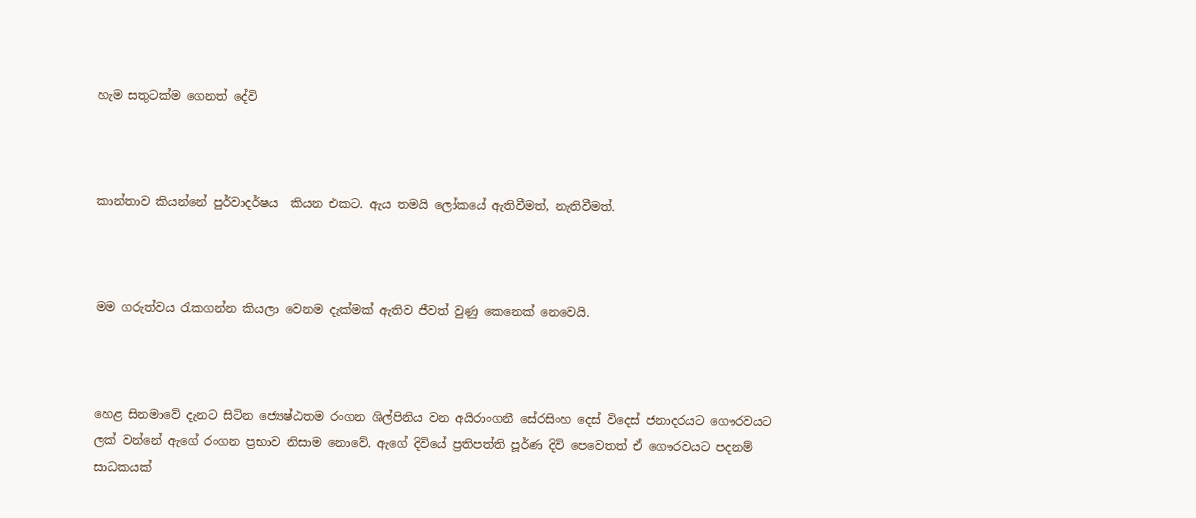හැම සතුටක්ම ගෙනත් දේවි



කාන්තාව කියන්නේ පුර්වාදර්ෂය  කියන එකට. ඇය තමයි ලෝකයේ ඇතිවීමත්, නැතිවීමත්.



මම ගරුත්වය රැකගන්න කියලා වෙනම දැක්මක් ඇතිව ජීවත් වුණු කෙනෙක් නෙවෙයි.



හෙළ සිනමාවේ දැනට සිටින ජ්‍යෙෂ්ඨතම රංගන ශිල්පිනිය වන අයිරාංගනී සේරසිංහ දෙස් විදෙස් ජනාදරයට ගෞරවයට ලක් වන්නේ ඇගේ රංගන ප්‍රභාව නිසාම නොවේ. ඇගේ දිවියේ ප්‍රතිපත්ති පූර්ණ දිවි පෙවෙතත් ඒ ගෞරවයට පදනම් සාධකයක්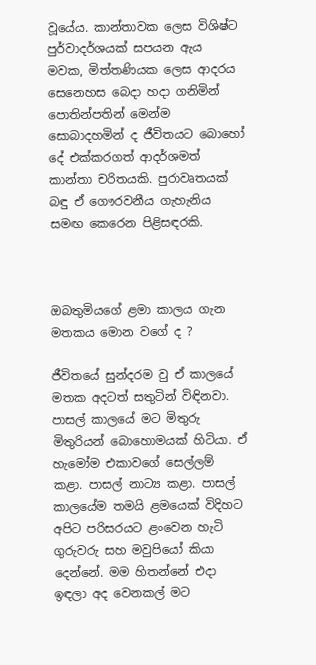වූයේය. කාන්තාවක ලෙස විශිෂ්ට පුර්වාදර්ශයක් සපයන ඇය මවක, මිත්තණියක ලෙස ආදරය සෙනෙහස බෙදා හදා ගනිමින් පොතින්පතින් මෙන්ම සොබාදහමින් ද ජීවිතයට බොහෝ දේ එක්කරගත් ආදර්ශමත් කාන්තා චරිතයකි. පුරාවෘතයක් බඳු ඒ ගෞරවනීය ගැහැනිය සමඟ කෙරෙන පිළිසඳරකි.



ඔබතුමියගේ ළමා කාලය ගැන මතකය මොන වගේ ද ?

ජීවිතයේ සුන්දරම වු ඒ කාලයේ මතක අදටත් සතුටින් විඳිනවා. පාසල් කාලයේ මට මිතුරු මිතුරියන් බොහොමයක් හිටියා. ඒ හැමෝම එකාවගේ සෙල්ලම් කළා. පාසල් නාට්‍ය කළා. පාසල් කාලයේම තමයි ළමයෙක් විදිහට අපිට පරිසරයට ළංවෙන හැටි ගුරුවරු සහ මවුපියෝ කියා දෙන්නේ. මම හිතන්නේ එදා ඉඳලා අද වෙනකල් මට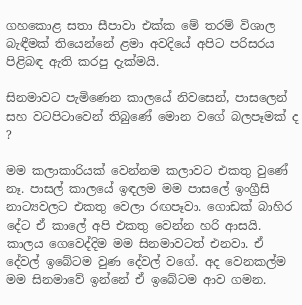ගහකොළ සතා සීපාවා එක්ක මේ තරම් විශාල බැඳීමක් තියෙන්නේ ළමා අවදියේ අපිට පරිසරය පිළිබඳ ඇති කරපු දැක්මයි.

සිනමාවට පැමිණෙන කාලයේ නිවසෙන්, පාසලෙන් සහ වටපිටාවෙන් තිබුණේ මොන වගේ බලපෑමක් ද ?

මම කලාකාරියක් වෙන්නම කලාවට එකතු වුණේ නෑ. පාසල් කාලයේ ඉඳලම මම පාසලේ ඉංග්‍රීසි නාට්‍යවලට එකතු වෙලා රඟපෑවා. ගොඩක් බාහිර දේට ඒ කාලේ අපි එකතු වෙන්න හරි ආසයි. කාලය ගෙවෙද්දිම මම සිනමාවටත් එනවා. ඒ දේවල් ඉබේටම වුණ දේවල් වගේ. අද වෙනකල්ම මම සිනමාවේ ඉන්නේ ඒ ඉබේටම ආව ගමන.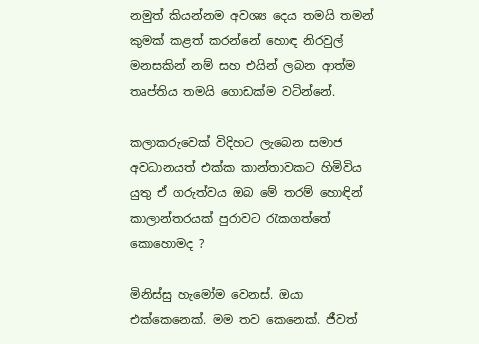නමුත් කියන්නම අවශ්‍ය දෙය තමයි තමන් කුමක් කළත් කරන්නේ හොඳ නිරවුල් මනසකින් නම් සහ එයින් ලබන ආත්ම තෘප්තිය තමයි ගොඩක්ම වටින්නේ.

කලාකරුවෙක් විදිහට ලැබෙන සමාජ අවධානයත් එක්ක කාන්තාවකට හිමිවිය යුතු ඒ ගරුත්වය ඔබ මේ තරම් හොඳින් කාලාන්තරයක් පුරාවට රැකගත්තේ කොහොමද ?

මිනිස්සු හැමෝම වෙනස්. ඔයා එක්කෙනෙක්. මම තව කෙනෙක්. ජීවත්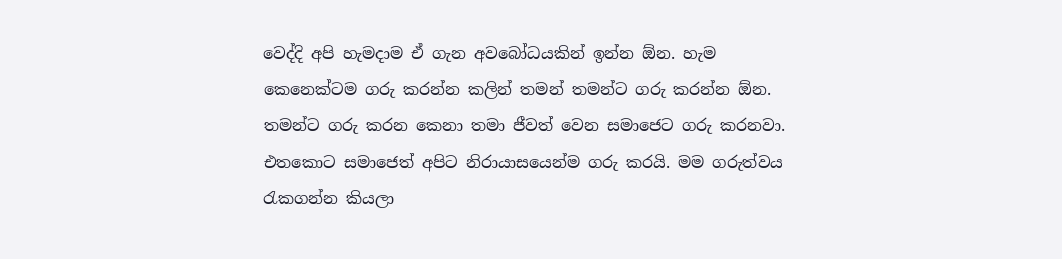වෙද්දි අපි හැමදාම ඒ ගැන අවබෝධයකින් ඉන්න ඕන. හැම කෙනෙක්ටම ගරු කරන්න කලින් තමන් තමන්ට ගරු කරන්න ඕන. තමන්ට ගරු කරන කෙනා තමා ජීවත් වෙන සමාජෙට ගරු කරනවා. එතකොට සමාජෙත් අපිට නිරායාසයෙන්ම ගරු කරයි. මම ගරුත්වය රැකගන්න කියලා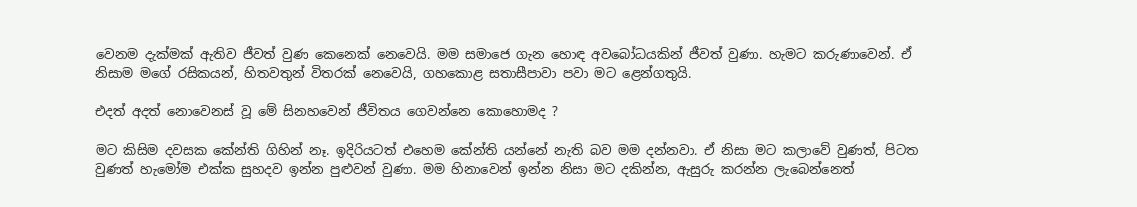වෙනම දැක්මක් ඇතිව ජීවත් වුණ කෙනෙක් නෙවෙයි. මම සමාජෙ ගැන හොඳ අවබෝධයකින් ජීවත් වුණා. හැමට කරුණාවෙන්. ඒ නිසාම මගේ රසිකයන්, හිතවතුන් විතරක් නෙවෙයි, ගහකොළ සතාසීපාවා පවා මට ළෙන්ගතුයි.

එදත් අදත් නොවෙනස් වූ මේ සිනහවෙන් ජීවිතය ගෙවන්නෙ කොහොමද ?

මට කිසිම දවසක කේන්ති ගිහින් නෑ. ඉදිරියටත් එහෙම කේන්ති යන්නේ නැති බව මම දන්නවා. ඒ නිසා මට කලාවේ වුණත්, පිටත වුණත් හැමෝම එක්ක සුහදව ඉන්න පුළුවන් වුණා. මම හිනාවෙන් ඉන්න නිසා මට දකින්න, ඇසුරු කරන්න ලැබෙන්නෙත්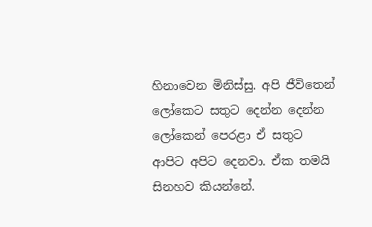හිනාවෙන මිනිස්සු. අපි ජීවිතෙන් ලෝකෙට සතුට දෙන්න දෙන්න ලෝකෙන් පෙරළා ඒ සතුට ආපිට අපිට දෙනවා. ඒක තමයි සිනහව කියන්නේ.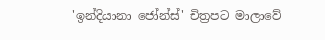'ඉන්දියානා ජෝන්ස්' චිත්‍රපට මාලාවේ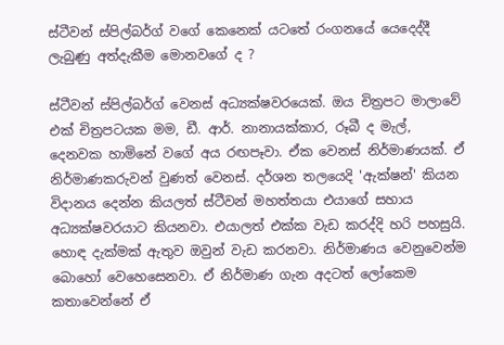ස්ටීවන් ස්පිල්බර්ග් වගේ කෙනෙක් යටතේ රංගනයේ යෙදෙද්දී ලැබුණු අත්දැකීම මොනවගේ ද ?

ස්ටීවන් ස්පිල්බර්ග් වෙනස් අධ්‍යක්ෂවරයෙක්. ඔය චිත්‍රපට මාලාවේ එක් චිත්‍රපටයක මම, ඩී. ආර්. නානායක්කාර, රූබී ද මැල්, දෙනවක හාමිනේ වගේ අය රඟපෑවා. ඒක වෙනස් නිර්මාණයක්. ඒ නිර්මාණකරුවන් වුණත් වෙනස්. දර්ශන තලයෙදි 'ඇක්ෂන්' කියන විදානය දෙන්න කියලත් ස්ටීවන් මහත්තයා එයාගේ සහාය අධ්‍යක්ෂවරයාට කියනවා. එයාලත් එක්ක වැඩ කරද්දි හරි පහසුයි. හොඳ දැක්මක් ඇතුව ඔවුන් වැඩ කරනවා. නිර්මාණය වෙනුවෙන්ම බොහෝ වෙහෙසෙනවා. ඒ නිර්මාණ ගැන අදටත් ලෝකෙම කතාවෙන්නේ ඒ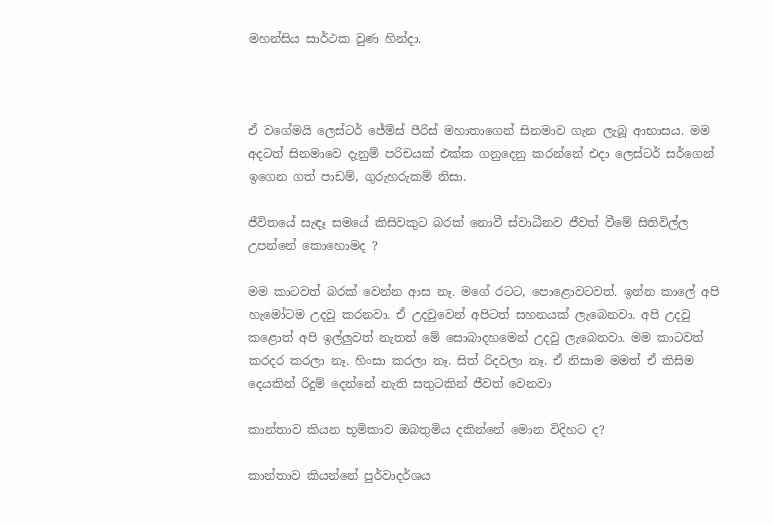මහන්සිය සාර්ථක වුණ හින්දා.



ඒ වගේමයි ලෙස්ටර් ජේම්ස් පීරිස් මහාතාගෙන් සිනමාව ගැන ලැබූ ආභාසය. මම අදටත් සිනමාවෙ දැනුම් පරිචයක් එක්ක ගනුදෙනු කරන්නේ එදා ලෙස්ටර් සර්ගෙන් ඉගෙන ගත් පාඩම්, ගුරුහරුකම් නිසා.

ජීවිතයේ සැඳෑ සමයේ කිසිවකුට බරක් නොවී ස්වාධීනව ජීවත් වීමේ සිතිවිල්ල උපන්නේ කොහොමද ?

මම කාටවත් බරක් වෙන්න ආස නෑ. මගේ රටට, පොළොවටවත්. ඉන්න කාලේ අපි හැමෝටම උදවු කරනවා. ඒ උදවුවෙන් අපිටත් සහනයක් ලැබෙනවා. අපි උදවු කළොත් අපි ඉල්ලුවත් නැතත් මේ සොබාදහමෙන් උදවු ලැබෙනවා. මම කාටවත් කරදර කරලා නෑ. හිංසා කරලා නෑ. සිත් රිදවලා නෑ. ඒ නිසාම මමත් ඒ කිසිම දෙයකින් රිදුම් දෙන්නේ නැති සතුටකින් ජීවත් වෙනවා

කාන්තාව කියන භූමිකාව ඔබතුමිය දකින්නේ මොන විදිහට ද?

කාන්තාව කියන්නේ පුර්වාදර්ශය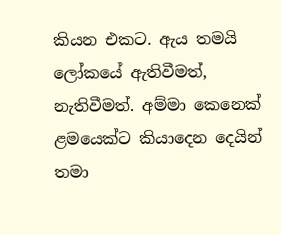කියන එකට. ඇය තමයි ලෝකයේ ඇතිවීමත්, නැතිවීමත්. අම්මා කෙනෙක් ළමයෙක්ට කියාදෙන දෙයින් තමා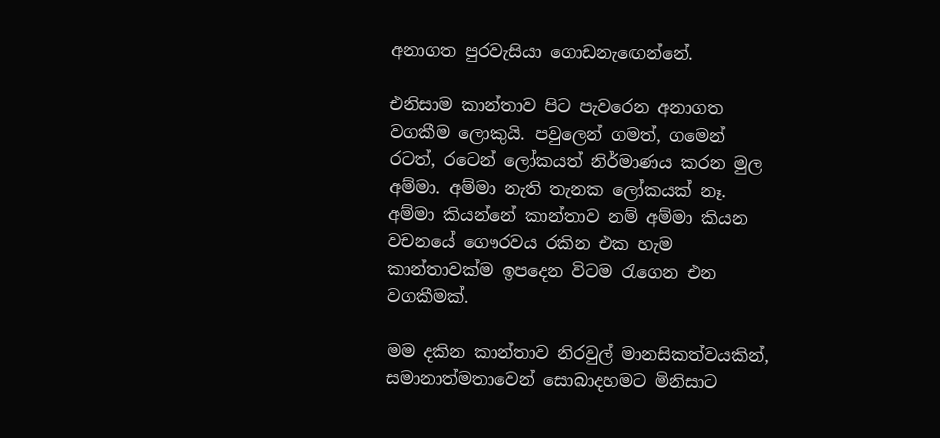අනාගත පුරවැසියා ගොඩනැඟෙන්නේ.

එනිසාම කාන්තාව පිට පැවරෙන අනාගත වගකීම ලොකුයි. පවුලෙන් ගමත්, ගමෙන් රටත්, රටෙන් ලෝකයත් නිර්මාණය කරන මුල අම්මා. අම්මා නැති තැනක ලෝකයක් නෑ. අම්මා කියන්නේ කාන්තාව නම් අම්මා කියන වචනයේ ගෞරවය රකින එක හැම කාන්තාවක්ම ඉපදෙන විටම රැගෙන එන වගකීමක්.

මම දකින කාන්තාව නිරවුල් මානසිකත්වයකින්, සමානාත්මතාවෙන් සොබාදහමට මිනිසාට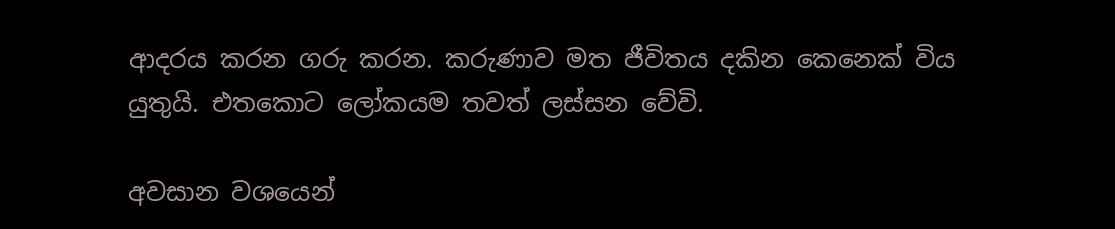ආදරය කරන ගරු කරන. කරුණාව මත ජීවිතය දකින කෙනෙක් විය යුතුයි. එතකොට ලෝකයම තවත් ලස්සන වේවි.

අවසාන වශයෙන්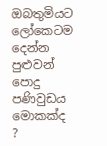ඔබතුමියට ලෝකෙටම දෙන්න පුළුවන් පොදු පණිවුඩය මොකක්ද ?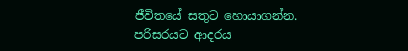ජීවිතයේ සතුට හොයාගන්න. පරිසරයට ආදරය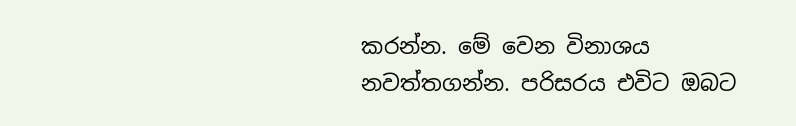කරන්න. මේ වෙන විනාශය නවත්තගන්න. පරිසරය එවිට ඔබට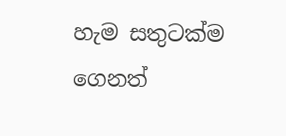හැම සතුටක්ම ගෙනත්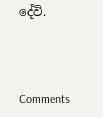දේවි.



Comments